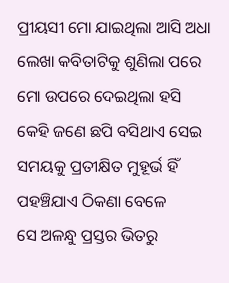ପ୍ରୀୟସୀ ମୋ ଯାଇଥିଲା ଆସି ଅଧା ଲେଖା କବିତାଟିକୁ ଶୁଣିଲା ପରେ ମୋ ଉପରେ ଦେଇଥିଲା ହସି
କେହି ଜଣେ ଛପି ବସିଥାଏ ସେଇ ସମୟକୁ ପ୍ରତୀକ୍ଷିତ ମୁହୂର୍ଭ ହିଁ ପହଞ୍ଚିଯାଏ ଠିକଣା ବେଳେ
ସେ ଅଳନ୍ଧୁ ପ୍ରସ୍ତର ଭିତରୁ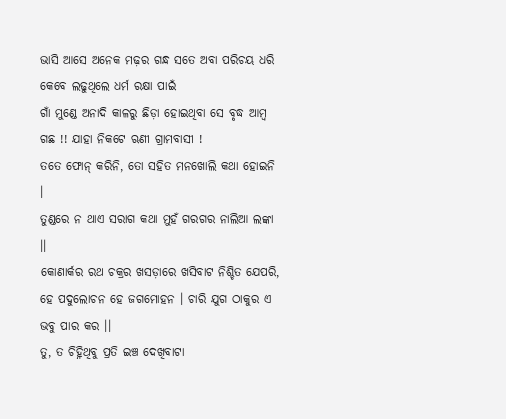ଭାସି ଆସେ ଅନେକ ମଢ଼ର ଗନ୍ଧ ସତେ ଅବା ପରିଚୟ ଧରି କେବେ ଲଢୁଥିଲେ ଧର୍ମ ରକ୍ଷା ପାଇଁ
ଗାଁ ମୁଣ୍ଡେ ଅନାଦି କାଳରୁ ଛିଡ଼ା ହୋଇଥିବା ସେ ବୃଦ୍ଧ ଆମ୍ବ ଗଛ !! ଯାହା ନିକଟେ ଋଣୀ ଗ୍ରାମବାସୀ !
ତତେ ଫୋନ୍ କରିନି, ତୋ ସହିତ ମନଖୋଲି କଥା ହୋଇନି ।
ତୁଣ୍ଡରେ ନ ଥାଏ ସରାଗ କଥା ମୁହଁ ଗରଗର ନାଲିଆ ଲଙ୍କା ।।
କୋଣାର୍କର ରଥ ଚକ୍ରର ଖସଡ଼ାରେ ଖସିବାଟ ନିଶ୍ଚିତ ଯେପରି,
ହେ ପଦୁଲୋଚନ ହେ ଜଗମୋହନ । ଚାରି ଯୁଗ ଠାକୁର ଏ ଭବୁ ପାର କର ।।
ତୁ, ତ ଚିହ୍ନିଥିବୁ ପ୍ରତି ଇଞ୍ଚ ଦେଖିବାଟା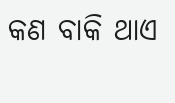କଣ ବାକି ଥାଏ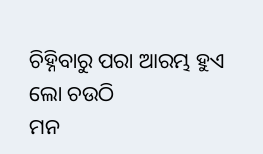ଚିହ୍ନିବାରୁ ପରା ଆରମ୍ଭ ହୁଏ ଲୋ ଚଉଠି
ମନ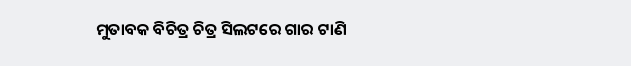ମୁତାବକ ବିଚିତ୍ର ଚିତ୍ର ସିଲଟରେ ଗାର ଟାଣି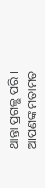ଥାନ୍ତା ପ୍ରଗଳ୍ଭ ପରି ।
ଆପଣଙ୍କ ମତାମତ